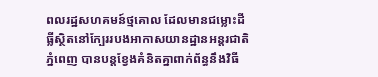ពលរដ្ឋសហគមន៍ថ្មគោល ដែលមានជម្លោះដីធ្លីស្ថិតនៅក្បែររបងអាកាសយានដ្ឋានអន្តរជាតិ ភ្នំពេញ បានបន្តខ្វែងគំនិតគ្នាពាក់ព័ន្ធនឹងវិធី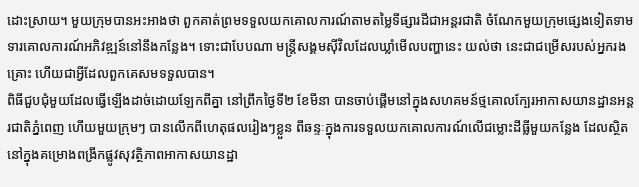ដោះស្រាយ។ មួយក្រុមបានអះអាងថា ពួកគាត់ព្រមទទួលយកគោលការណ៍តាមតម្លៃទីផ្សារដីជាអន្តរជាតិ ចំណែកមួយក្រុមផ្សេងទៀតទាមទារគោលការណ៍អភិវឌ្ឍន៍នៅនឹងកន្លែង។ ទោះជាបែបណា មន្ត្រីសង្គមស៊ីវិលដែលឃ្លាំមើលបញ្ហានេះ យល់ថា នេះជាជម្រើសរបស់អ្នករងគ្រោះ ហើយជាអ្វីដែលពួកគេសមទទួលបាន។
ពិធីជួបជុំមួយដែលធ្វើឡើងដាច់ដោយឡែកពីគ្នា នៅព្រឹកថ្ងៃទី២ ខែមីនា បានចាប់ផ្ដើមនៅក្នុងសហគមន៍ថ្មគោលក្បែរអាកាសយានដ្ឋានអន្តរជាតិភ្នំពេញ ហើយមួយក្រុមៗ បានលើកពីហេតុផលរៀងៗខ្លួន ពីឆន្ទៈក្នុងការទទួលយកគោលការណ៍លើជម្លោះដីធ្លីមួយកន្លែង ដែលស្ថិតនៅក្នុងគម្រោងពង្រីកផ្លូវសុវត្ថិភាពអាកាសយានដ្ឋា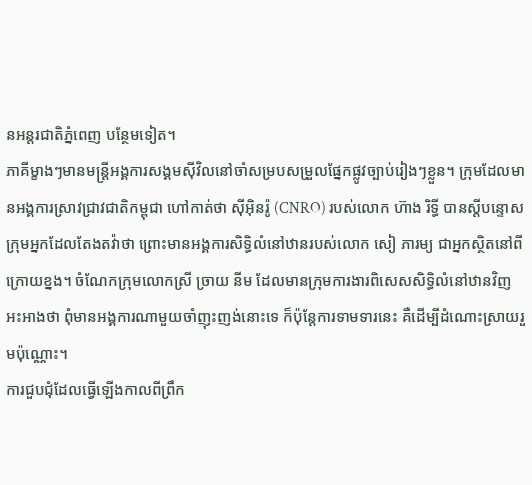នអន្តរជាតិភ្នំពេញ បន្ថែមទៀត។
ភាគីម្ខាងៗមានមន្ត្រីអង្គការសង្គមស៊ីវិលនៅចាំសម្របសម្រួលផ្នែកផ្លូវច្បាប់រៀងៗខ្លួន។ ក្រុមដែលមានអង្គការស្រាវជ្រាវជាតិកម្ពុជា ហៅកាត់ថា ស៊ីអ៊ិនរ៉ូ (CNRO) របស់លោក ហ៊ាង រិទ្ធី បានស្ដីបន្ទោសក្រុមអ្នកដែលតែងតវ៉ាថា ព្រោះមានអង្គការសិទ្ធិលំនៅឋានរបស់លោក សៀ ភារម្យ ជាអ្នកស្ថិតនៅពីក្រោយខ្នង។ ចំណែកក្រុមលោកស្រី ច្រាយ នីម ដែលមានក្រុមការងារពិសេសសិទ្ធិលំនៅឋានវិញ អះអាងថា ពុំមានអង្គការណាមួយចាំញុះញង់នោះទេ ក៏ប៉ុន្តែការទាមទារនេះ គឺដើម្បីដំណោះស្រាយរួមប៉ុណ្ណោះ។
ការជួបជុំដែលធ្វើឡើងកាលពីព្រឹក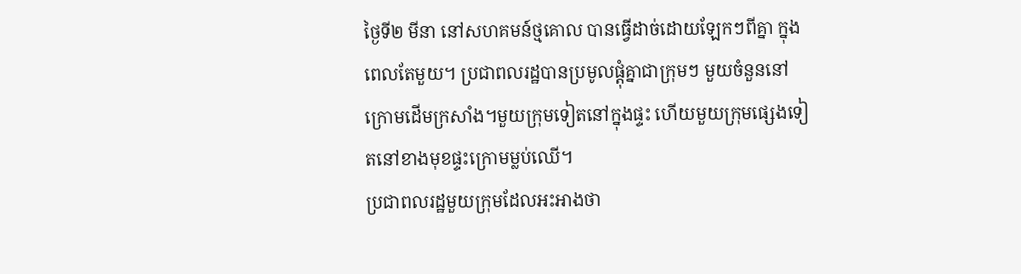ថ្ងៃទី២ មីនា នៅសហគមន៍ថ្មគោល បានធ្វើដាច់ដោយឡែកៗពីគ្នា ក្នុងពេលតែមួយ។ ប្រជាពលរដ្ឋបានប្រមូលផ្ដុំគ្នាជាក្រុមៗ មួយចំនួននៅក្រោមដើមក្រសាំង។មួយក្រុមទៀតនៅក្នុងផ្ទះ ហើយមួយក្រុមផ្សេងទៀតនៅខាងមុខផ្ទះក្រោមម្លប់ឈើ។
ប្រជាពលរដ្ឋមួយក្រុមដែលអះអាងថា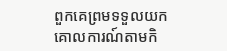ពួកគេព្រមទទួលយកគោលការណ៍តាមកិ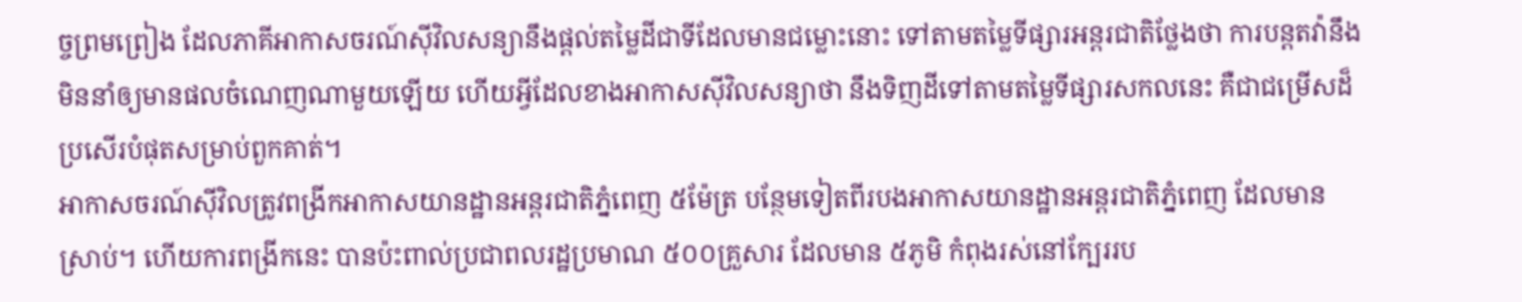ច្ចព្រមព្រៀង ដែលភាគីអាកាសចរណ៍ស៊ីវិលសន្យានឹងផ្ដល់តម្លៃដីជាទីដែលមានជម្លោះនោះ ទៅតាមតម្លៃទីផ្សារអន្តរជាតិថ្លែងថា ការបន្តតវ៉ានឹងមិននាំឲ្យមានផលចំណេញណាមួយឡើយ ហើយអ្វីដែលខាងអាកាសស៊ីវិលសន្យាថា នឹងទិញដីទៅតាមតម្លៃទីផ្សារសកលនេះ គឺជាជម្រើសដ៏ប្រសើរបំផុតសម្រាប់ពួកគាត់។
អាកាសចរណ៍ស៊ីវិលត្រូវពង្រីកអាកាសយានដ្ឋានអន្តរជាតិភ្នំពេញ ៥ម៉ែត្រ បន្ថែមទៀតពីរបងអាកាសយានដ្ឋានអន្តរជាតិភ្នំពេញ ដែលមានស្រាប់។ ហើយការពង្រីកនេះ បានប៉ះពាល់ប្រជាពលរដ្ឋប្រមាណ ៥០០គ្រួសារ ដែលមាន ៥ភូមិ កំពុងរស់នៅក្បែររប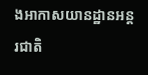ងអាកាសយានដ្ឋានអន្តរជាតិ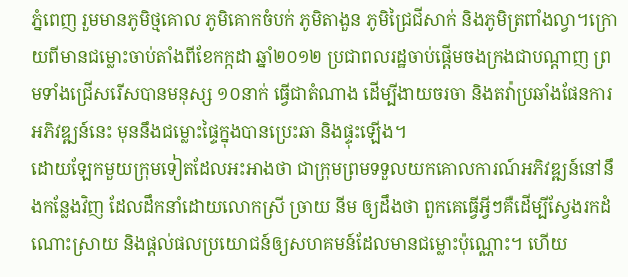ភ្នំពេញ រួមមានភូមិថ្មគោល ភូមិគោកចំបក់ ភូមិតាងួន ភូមិជ្រៃជីសាក់ និងភូមិត្រពាំងល្វា។ក្រោយពីមានជម្លោះចាប់តាំងពីខែកក្កដា ឆ្នាំ២០១២ ប្រជាពលរដ្ឋចាប់ផ្ដើមចងក្រងជាបណ្ដាញ ព្រមទាំងជ្រើសរើសបានមនុស្ស ១០នាក់ ធ្វើជាតំណាង ដើម្បីងាយចរចា និងតវ៉ាប្រឆាំងផែនការអភិវឌ្ឍន៍នេះ មុននឹងជម្លោះផ្ទៃក្នុងបានប្រេះឆា និងផ្ទុះឡើង។
ដោយឡែកមួយក្រុមទៀតដែលអះអាងថា ជាក្រុមព្រមទទួលយកគោលការណ៍អភិវឌ្ឍន៍នៅនឹងកន្លែងវិញ ដែលដឹកនាំដោយលោកស្រី ច្រាយ នីម ឲ្យដឹងថា ពួកគេធ្វើអ្វីៗគឺដើម្បីស្វែងរកដំណោះស្រាយ និងផ្ដល់ផលប្រយោជន៍ឲ្យសហគមន៍ដែលមានជម្លោះប៉ុណ្ណោះ។ ហើយ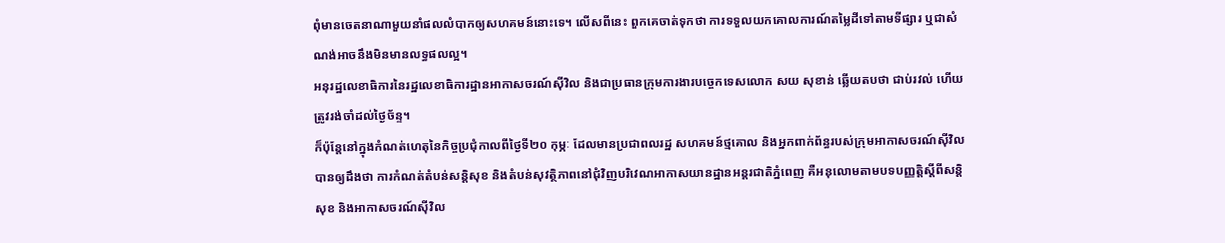ពុំមានចេតនាណាមួយនាំផលលំបាកឲ្យសហគមន៍នោះទេ។ លើសពីនេះ ពួកគេចាត់ទុកថា ការទទួលយកគោលការណ៍តម្លៃដីទៅតាមទីផ្សារ ឬជាសំណង់អាចនឹងមិនមានលទ្ធផលល្អ។
អនុរដ្ឋលេខាធិការនៃរដ្ឋលេខាធិការដ្ឋានអាកាសចរណ៍ស៊ីវិល និងជាប្រធានក្រុមការងារបច្ចេកទេសលោក សយ សុខាន់ ឆ្លើយតបថា ជាប់រវល់ ហើយត្រូវរង់ចាំដល់ថ្ងៃច័ន្ទ។
ក៏ប៉ុន្តែនៅក្នុងកំណត់ហេតុនៃកិច្ចប្រជុំកាលពីថ្ងៃទី២០ កុម្ភៈ ដែលមានប្រជាពលរដ្ឋ សហគមន៍ថ្មគោល និងអ្នកពាក់ព័ន្ធរបស់ក្រុមអាកាសចរណ៍ស៊ីវិល បានឲ្យដឹងថា ការកំណត់តំបន់សន្តិសុខ និងតំបន់សុវត្ថិភាពនៅជុំវិញបរិវេណអាកាសយានដ្ឋានអន្តរជាតិភ្នំពេញ គឺអនុលោមតាមបទបញ្ញត្តិស្តីពីសន្តិសុខ និងអាកាសចរណ៍ស៊ីវិល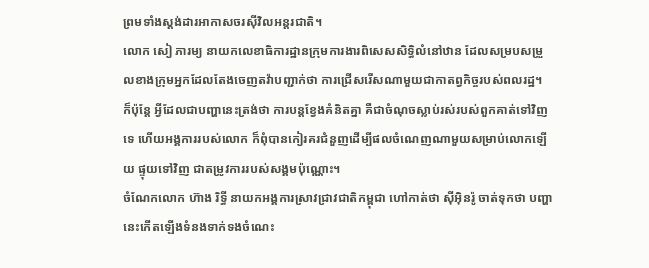ព្រមទាំងស្តង់ដារអាកាសចរស៊ីវិលអន្តរជាតិ។
លោក សៀ ភារម្យ នាយកលេខាធិការដ្ឋានក្រុមការងារពិសេសសិទ្ធិលំនៅឋាន ដែលសម្របសម្រួលខាងក្រុមអ្នកដែលតែងចេញតវ៉ាបញ្ជាក់ថា ការជ្រើសរើសណាមួយជាកាតព្វកិច្ចរបស់ពលរដ្ឋ។ ក៏ប៉ុន្តែ អ្វីដែលជាបញ្ហានេះត្រង់ថា ការបន្តខ្វែងគំនិតគ្នា គឺជាចំណុចស្លាប់រស់របស់ពួកគាត់ទៅវិញទេ ហើយអង្គការរបស់លោក ក៏ពុំបានកៀរគរជំនួញដើម្បីផលចំណេញណាមួយសម្រាប់លោកឡើយ ផ្ទុយទៅវិញ ជាតម្រូវការរបស់សង្គមប៉ុណ្ណោះ។
ចំណែកលោក ហ៊ាង រិទ្ធី នាយកអង្គការស្រាវជ្រាវជាតិកម្ពុជា ហៅកាត់ថា ស៊ីអ៊ិនរ៉ូ ចាត់ទុកថា បញ្ហានេះកើតឡើងទំនងទាក់ទងចំណេះ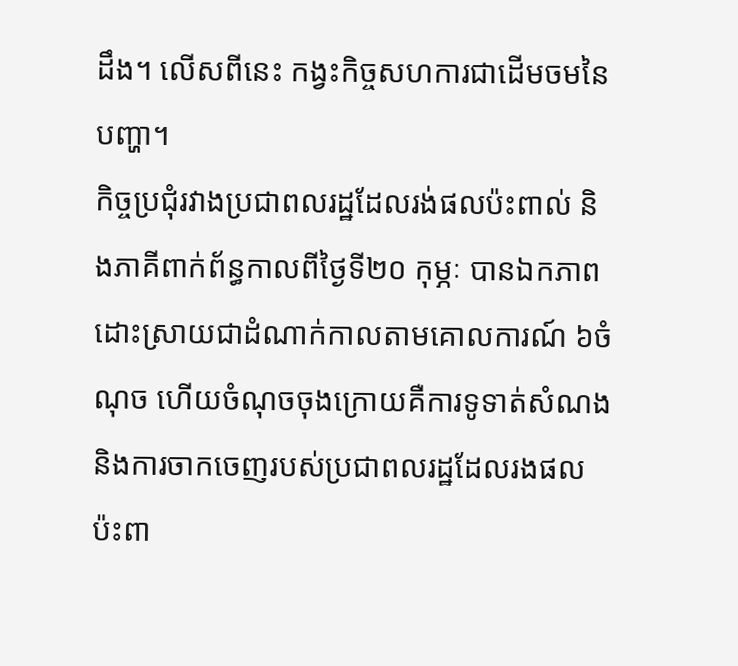ដឹង។ លើសពីនេះ កង្វះកិច្ចសហការជាដើមចមនៃបញ្ហា។
កិច្ចប្រជុំរវាងប្រជាពលរដ្ឋដែលរង់ផលប៉ះពាល់ និងភាគីពាក់ព័ន្ធកាលពីថ្ងៃទី២០ កុម្ភៈ បានឯកភាពដោះស្រាយជាដំណាក់កាលតាមគោលការណ៍ ៦ចំណុច ហើយចំណុចចុងក្រោយគឺការទូទាត់សំណង និងការចាកចេញរបស់ប្រជាពលរដ្ឋដែលរងផលប៉ះពា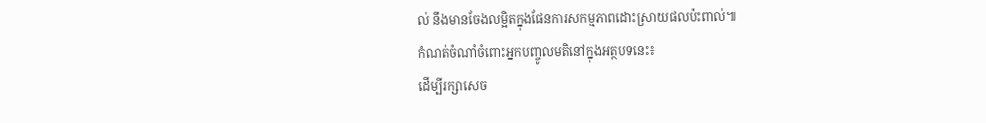ល់ នឹងមានចែងលម្អិតក្នុងផែនការសកម្មភាពដោះស្រាយផលប៉ះពាល់៕
កំណត់ចំណាំចំពោះអ្នកបញ្ចូលមតិនៅក្នុងអត្ថបទនេះ៖
ដើម្បីរក្សាសេច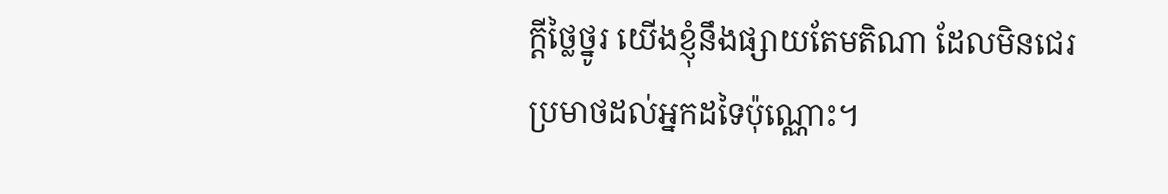ក្ដីថ្លៃថ្នូរ យើងខ្ញុំនឹងផ្សាយតែមតិណា ដែលមិនជេរប្រមាថដល់អ្នកដទៃប៉ុណ្ណោះ។